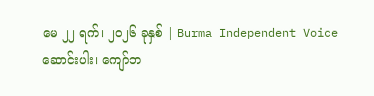မေ ၂၂ ရက်၊ ၂၀၂၆ ခုနှစ် | Burma Independent Voice
ဆောင်းပါး၊ ကျော်ဘ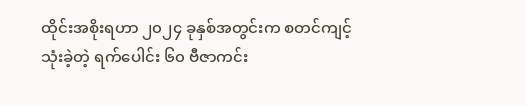ထိုင်းအစိုးရဟာ ၂၀၂၄ ခုနှစ်အတွင်းက စတင်ကျင့်သုံးခဲ့တဲ့ ရက်ပေါင်း ၆၀ ဗီဇာကင်း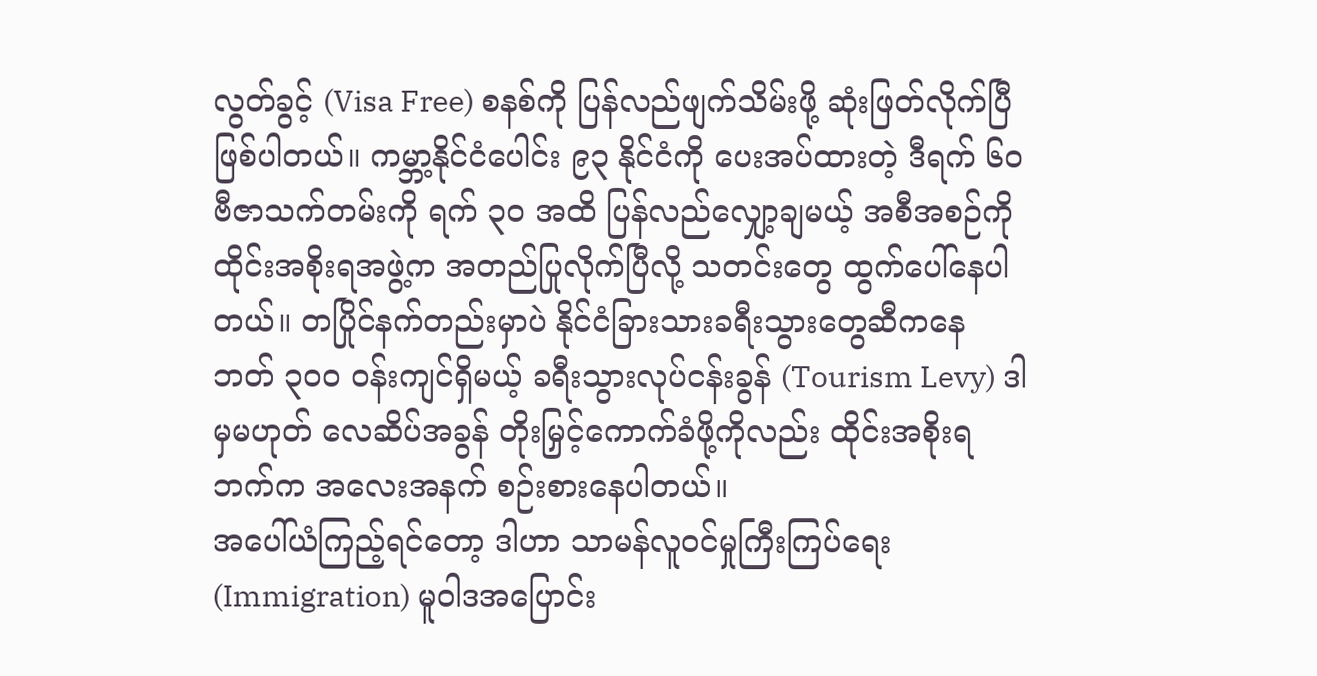လွတ်ခွင့် (Visa Free) စနစ်ကို ပြန်လည်ဖျက်သိမ်းဖို့ ဆုံးဖြတ်လိုက်ပြီ ဖြစ်ပါတယ်။ ကမ္ဘာ့နိုင်ငံပေါင်း ၉၃ နိုင်ငံကို ပေးအပ်ထားတဲ့ ဒီရက် ၆၀ ဗီဇာသက်တမ်းကို ရက် ၃၀ အထိ ပြန်လည်လျှော့ချမယ့် အစီအစဉ်ကို ထိုင်းအစိုးရအဖွဲ့က အတည်ပြုလိုက်ပြီလို့ သတင်းတွေ ထွက်ပေါ်နေပါတယ်။ တပြိုင်နက်တည်းမှာပဲ နိုင်ငံခြားသားခရီးသွားတွေဆီကနေ ဘတ် ၃၀၀ ဝန်းကျင်ရှိမယ့် ခရီးသွားလုပ်ငန်းခွန် (Tourism Levy) ဒါမှမဟုတ် လေဆိပ်အခွန် တိုးမြှင့်ကောက်ခံဖို့ကိုလည်း ထိုင်းအစိုးရဘက်က အလေးအနက် စဉ်းစားနေပါတယ်။
အပေါ်ယံကြည့်ရင်တော့ ဒါဟာ သာမန်လူဝင်မှုကြီးကြပ်ရေး (Immigration) မူဝါဒအပြောင်း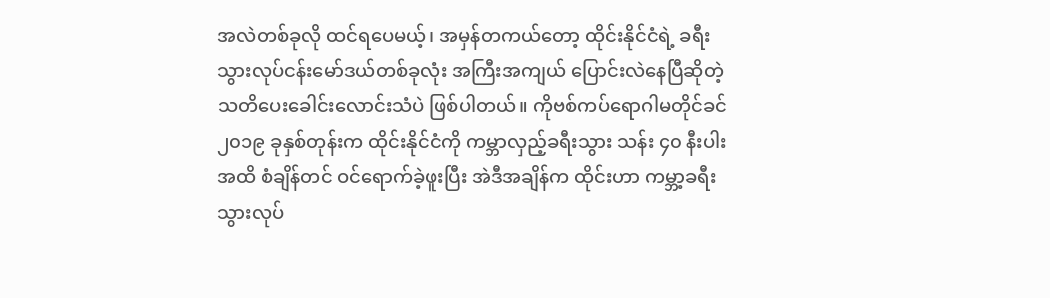အလဲတစ်ခုလို ထင်ရပေမယ့်၊ အမှန်တကယ်တော့ ထိုင်းနိုင်ငံရဲ့ ခရီးသွားလုပ်ငန်းမော်ဒယ်တစ်ခုလုံး အကြီးအကျယ် ပြောင်းလဲနေပြီဆိုတဲ့ သတိပေးခေါင်းလောင်းသံပဲ ဖြစ်ပါတယ်။ ကိုဗစ်ကပ်ရောဂါမတိုင်ခင် ၂၀၁၉ ခုနှစ်တုန်းက ထိုင်းနိုင်ငံကို ကမ္ဘာလှည့်ခရီးသွား သန်း ၄၀ နီးပါးအထိ စံချိန်တင် ဝင်ရောက်ခဲ့ဖူးပြီး အဲဒီအချိန်က ထိုင်းဟာ ကမ္ဘာ့ခရီးသွားလုပ်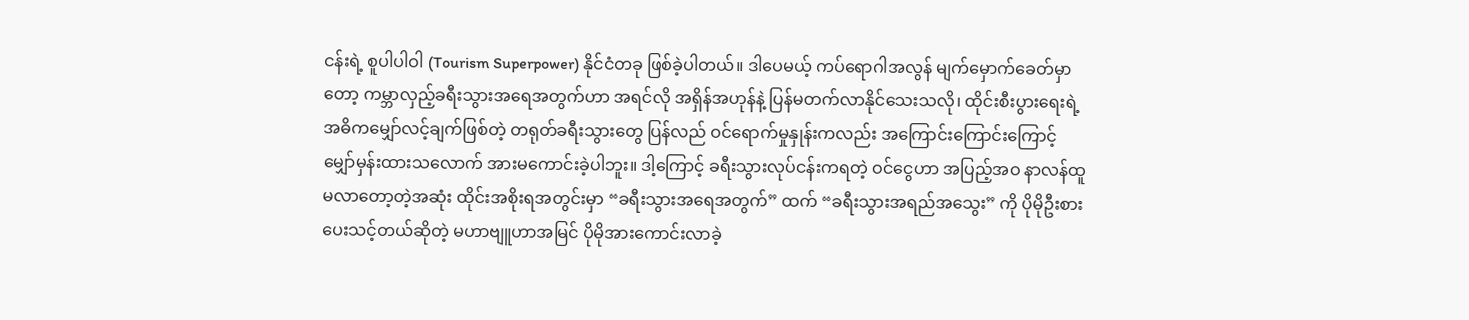ငန်းရဲ့ စူပါပါဝါ (Tourism Superpower) နိုင်ငံတခု ဖြစ်ခဲ့ပါတယ်။ ဒါပေမယ့် ကပ်ရောဂါအလွန် မျက်မှောက်ခေတ်မှာတော့ ကမ္ဘာလှည့်ခရီးသွားအရေအတွက်ဟာ အရင်လို အရှိန်အဟုန်နဲ့ ပြန်မတက်လာနိုင်သေးသလို၊ ထိုင်းစီးပွားရေးရဲ့ အဓိကမျှော်လင့်ချက်ဖြစ်တဲ့ တရုတ်ခရီးသွားတွေ ပြန်လည် ဝင်ရောက်မှုနှုန်းကလည်း အကြောင်းကြောင်းကြောင့် မျှော်မှန်းထားသလောက် အားမကောင်းခဲ့ပါဘူး။ ဒါ့ကြောင့် ခရီးသွားလုပ်ငန်းကရတဲ့ ဝင်ငွေဟာ အပြည့်အဝ နာလန်ထူမလာတော့တဲ့အဆုံး ထိုင်းအစိုးရအတွင်းမှာ “ခရီးသွားအရေအတွက်” ထက် “ခရီးသွားအရည်အသွေး” ကို ပိုမိုဦးစားပေးသင့်တယ်ဆိုတဲ့ မဟာဗျူဟာအမြင် ပိုမိုအားကောင်းလာခဲ့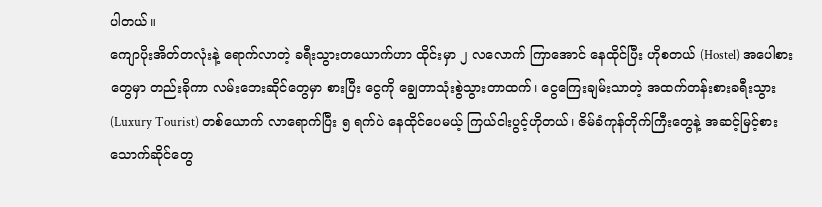ပါတယ်။
ကျောပိုးအိတ်တလုံးနဲ့ ရောက်လာတဲ့ ခရီးသွားတယောက်ဟာ ထိုင်းမှာ ၂ လလောက် ကြာအောင် နေထိုင်ပြီး ဟိုစတယ် (Hostel) အပေါစားတွေမှာ တည်းခိုကာ လမ်းဘေးဆိုင်တွေမှာ စားပြီး ငွေကို ချွေတာသုံးစွဲသွားတာထက်၊ ငွေကြေးချမ်းသာတဲ့ အထက်တန်းစားခရီးသွား (Luxury Tourist) တစ်ယောက် လာရောက်ပြီး ၅ ရက်ပဲ နေထိုင်ပေမယ့် ကြယ်ငါးပွင့်ဟိုတယ်၊ ဇိမ်ခံကုန်တိုက်ကြီးတွေနဲ့ အဆင့်မြင့်စားသောက်ဆိုင်တွေ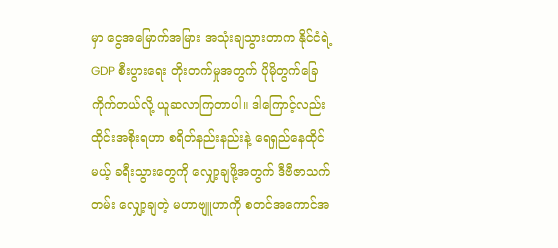မှာ ငွေအမြောက်အမြား အသုံးချသွားတာက နိုင်ငံရဲ့ GDP စီးပွားရေး တိုးတက်မှုအတွက် ပိုမိုတွက်ခြေကိုက်တယ်လို့ ယူဆလာကြတာပါ။ ဒါကြောင့်လည်း ထိုင်းအစိုးရဟာ စရိတ်နည်းနည်းနဲ့ ရေရှည်နေထိုင်မယ့် ခရီးသွားတွေကို လျှော့ချဖို့အတွက် ဒီဗီဇာသက်တမ်း လျှော့ချတဲ့ မဟာဗျူဟာကို စတင်အကောင်အ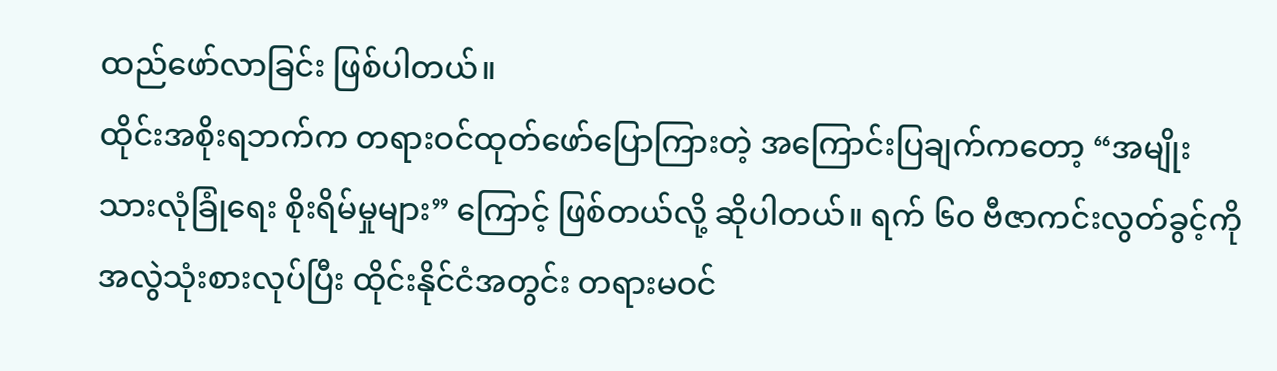ထည်ဖော်လာခြင်း ဖြစ်ပါတယ်။
ထိုင်းအစိုးရဘက်က တရားဝင်ထုတ်ဖော်ပြောကြားတဲ့ အကြောင်းပြချက်ကတော့ “အမျိုးသားလုံခြုံရေး စိုးရိမ်မှုများ” ကြောင့် ဖြစ်တယ်လို့ ဆိုပါတယ်။ ရက် ၆၀ ဗီဇာကင်းလွတ်ခွင့်ကို အလွဲသုံးစားလုပ်ပြီး ထိုင်းနိုင်ငံအတွင်း တရားမဝင်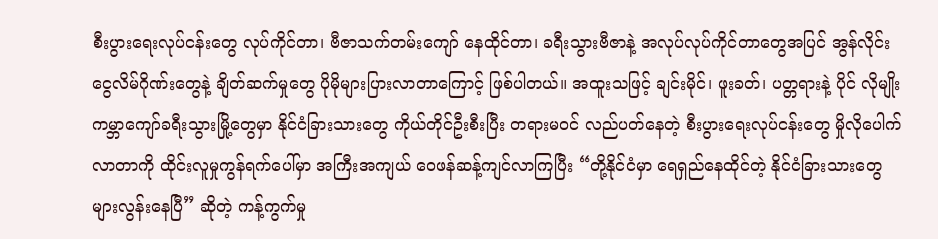စီးပွားရေးလုပ်ငန်းတွေ လုပ်ကိုင်တာ၊ ဗီဇာသက်တမ်းကျော် နေထိုင်တာ၊ ခရီးသွားဗီဇာနဲ့ အလုပ်လုပ်ကိုင်တာတွေအပြင် အွန်လိုင်းငွေလိမ်ဂိုဏ်းတွေနဲ့ ချိတ်ဆက်မှုတွေ ပိုမိုများပြားလာတာကြောင့် ဖြစ်ပါတယ်။ အထူးသဖြင့် ချင်းမိုင်၊ ဖူးခတ်၊ ပတ္တရားနဲ့ ပိုင် လိုမျိုး ကမ္ဘာကျော်ခရီးသွားမြို့တွေမှာ နိုင်ငံခြားသားတွေ ကိုယ်တိုင်ဦးစီးပြီး တရားမဝင် လည်ပတ်နေတဲ့ စီးပွားရေးလုပ်ငန်းတွေ မှိုလိုပေါက်လာတာကို ထိုင်းလူမှုကွန်ရက်ပေါ်မှာ အကြီးအကျယ် ဝေဖန်ဆန့်ကျင်လာကြပြီး “တို့နိုင်ငံမှာ ရေရှည်နေထိုင်တဲ့ နိုင်ငံခြားသားတွေ များလွန်းနေပြီ” ဆိုတဲ့ ကန့်ကွက်မှု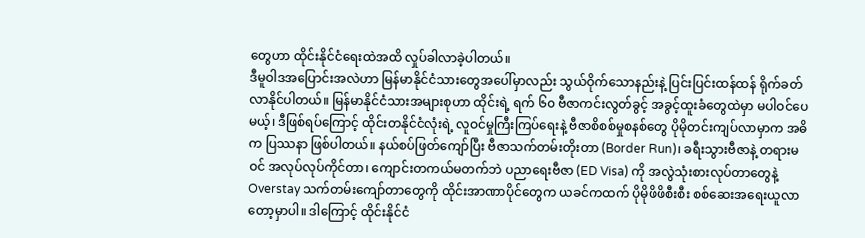တွေဟာ ထိုင်းနိုင်ငံရေးထဲအထိ လှုပ်ခါလာခဲ့ပါတယ်။
ဒီမူဝါဒအပြောင်းအလဲဟာ မြန်မာနိုင်ငံသားတွေအပေါ်မှာလည်း သွယ်ဝိုက်သောနည်းနဲ့ ပြင်းပြင်းထန်ထန် ရိုက်ခတ်လာနိုင်ပါတယ်။ မြန်မာနိုင်ငံသားအများစုဟာ ထိုင်းရဲ့ ရက် ၆၀ ဗီဇာကင်းလွတ်ခွင့် အခွင့်ထူးခံတွေထဲမှာ မပါဝင်ပေမယ့်၊ ဒီဖြစ်ရပ်ကြောင့် ထိုင်းတနိုင်ငံလုံးရဲ့ လူဝင်မှုကြီးကြပ်ရေးနဲ့ ဗီဇာစိစစ်မှုစနစ်တွေ ပိုမိုတင်းကျပ်လာမှာက အဓိက ပြဿနာ ဖြစ်ပါတယ်။ နယ်စပ်ဖြတ်ကျော်ပြီး ဗီဇာသက်တမ်းတိုးတာ (Border Run)၊ ခရီးသွားဗီဇာနဲ့ တရားမဝင် အလုပ်လုပ်ကိုင်တာ၊ ကျောင်းတကယ်မတက်ဘဲ ပညာရေးဗီဇာ (ED Visa) ကို အလွဲသုံးစားလုပ်တာတွေနဲ့ Overstay သက်တမ်းကျော်တာတွေကို ထိုင်းအာဏာပိုင်တွေက ယခင်ကထက် ပိုမိုဖိဖိစီးစီး စစ်ဆေးအရေးယူလာတော့မှာပါ။ ဒါကြောင့် ထိုင်းနိုင်ငံ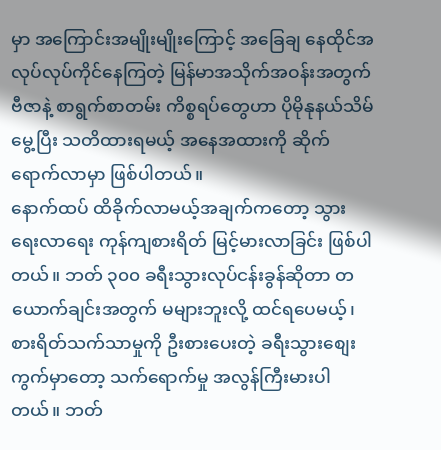မှာ အကြောင်းအမျိုးမျိုးကြောင့် အခြေချ နေထိုင်အလုပ်လုပ်ကိုင်နေကြတဲ့ မြန်မာအသိုက်အဝန်းအတွက် ဗီဇာနဲ့ စာရွက်စာတမ်း ကိစ္စရပ်တွေဟာ ပိုမိုနုနယ်သိမ်မွေ့ပြီး သတိထားရမယ့် အနေအထားကို ဆိုက်ရောက်လာမှာ ဖြစ်ပါတယ်။
နောက်ထပ် ထိခိုက်လာမယ့်အချက်ကတော့ သွားရေးလာရေး ကုန်ကျစားရိတ် မြင့်မားလာခြင်း ဖြစ်ပါတယ်။ ဘတ် ၃၀၀ ခရီးသွားလုပ်ငန်းခွန်ဆိုတာ တယောက်ချင်းအတွက် မများဘူးလို့ ထင်ရပေမယ့်၊ စားရိတ်သက်သာမှုကို ဦးစားပေးတဲ့ ခရီးသွားစျေးကွက်မှာတော့ သက်ရောက်မှု အလွန်ကြီးမားပါတယ်။ ဘတ်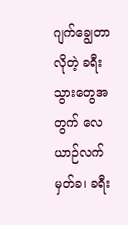ဂျက်ချွေတာလိုတဲ့ ခရီးသွားတွေအတွက် လေယာဉ်လက်မှတ်ခ၊ ခရီး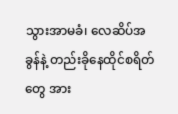သွားအာမခံ၊ လေဆိပ်အခွန်နဲ့ တည်းခိုနေထိုင်စရိတ်တွေ အား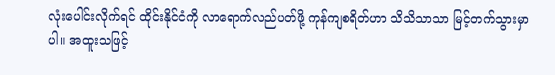လုံးပေါင်းလိုက်ရင် ထိုင်းနိုင်ငံကို လာရောက်လည်ပတ်ဖို့ ကုန်ကျစရိတ်ဟာ သိသိသာသာ မြင့်တက်သွားမှာပါ။ အထူးသဖြင့်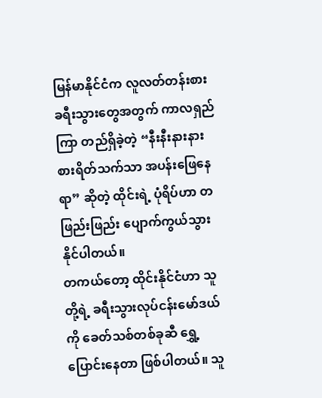မြန်မာနိုင်ငံက လူလတ်တန်းစား ခရီးသွားတွေအတွက် ကာလရှည်ကြာ တည်ရှိခဲ့တဲ့ “နီးနီးနားနား စားရိတ်သက်သာ အပန်းဖြေနေရာ” ဆိုတဲ့ ထိုင်းရဲ့ ပုံရိပ်ဟာ တဖြည်းဖြည်း ပျောက်ကွယ်သွားနိုင်ပါတယ်။
တကယ်တော့ ထိုင်းနိုင်ငံဟာ သူတို့ရဲ့ ခရီးသွားလုပ်ငန်းမော်ဒယ်ကို ခေတ်သစ်တစ်ခုဆီ ရွှေ့ပြောင်းနေတာ ဖြစ်ပါတယ်။ သူ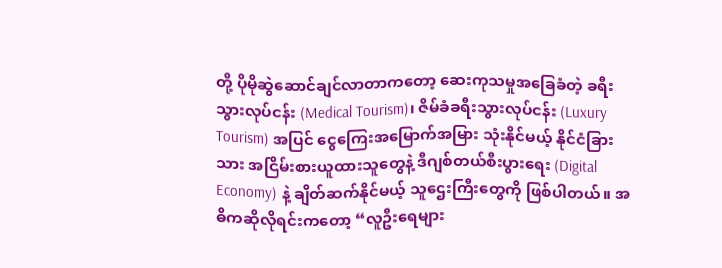တို့ ပိုမိုဆွဲဆောင်ချင်လာတာကတော့ ဆေးကုသမှုအခြေခံတဲ့ ခရီးသွားလုပ်ငန်း (Medical Tourism)၊ ဇိမ်ခံခရီးသွားလုပ်ငန်း (Luxury Tourism) အပြင် ငွေကြေးအမြောက်အမြား သုံးနိုင်မယ့် နိုင်ငံခြားသား အငြိမ်းစားယူထားသူတွေနဲ့ ဒီဂျစ်တယ်စီးပွားရေး (Digital Economy) နဲ့ ချိတ်ဆက်နိုင်မယ့် သူဌေးကြီးတွေကို ဖြစ်ပါတယ်။ အဓိကဆိုလိုရင်းကတော့ “လူဦးရေများ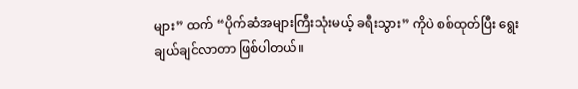များ” ထက် “ပိုက်ဆံအများကြီးသုံးမယ့် ခရီးသွား” ကိုပဲ စစ်ထုတ်ပြီး ရွေးချယ်ချင်လာတာ ဖြစ်ပါတယ်။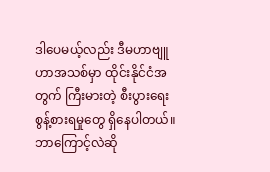ဒါပေမယ့်လည်း ဒီမဟာဗျူဟာအသစ်မှာ ထိုင်းနိုင်ငံအတွက် ကြီးမားတဲ့ စီးပွားရေးစွန့်စားရမှုတွေ ရှိနေပါတယ်။ ဘာကြောင့်လဲဆို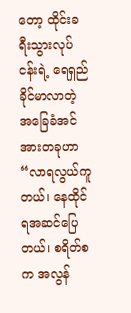တော့ ထိုင်းခရီးသွားလုပ်ငန်းရဲ့ ရေရှည်ခိုင်မာလာတဲ့ အခြေခံအင်အားတခုဟာ “လာရလွယ်ကူတယ်၊ နေထိုင်ရအဆင်ပြေတယ်၊ စရိတ်စက အလွန်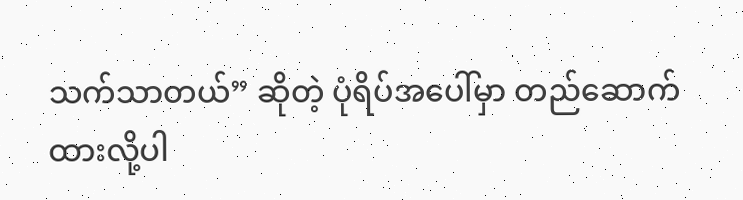သက်သာတယ်” ဆိုတဲ့ ပုံရိပ်အပေါ်မှာ တည်ဆောက်ထားလို့ပါ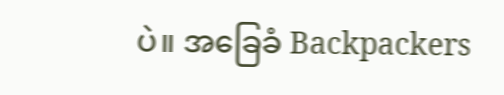ပဲ။ အခြေခံ Backpackers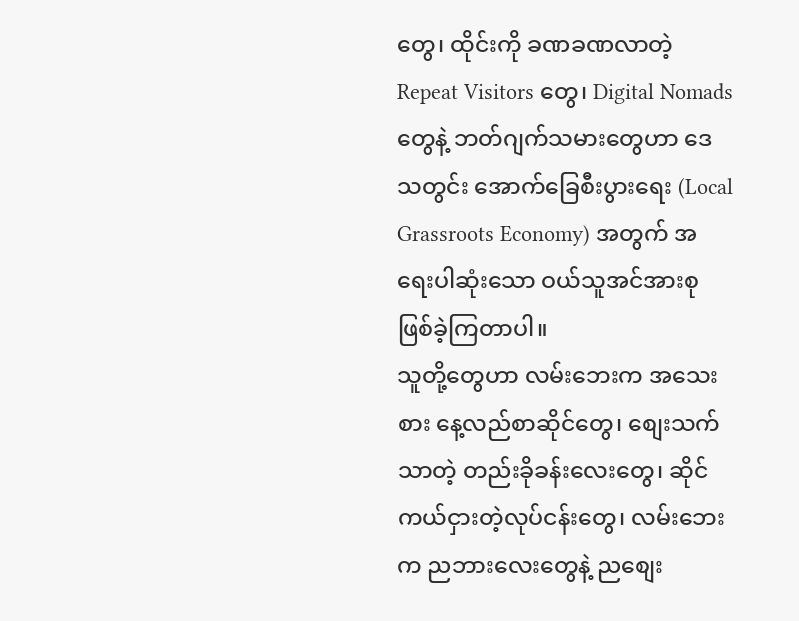တွေ၊ ထိုင်းကို ခဏခဏလာတဲ့ Repeat Visitors တွေ၊ Digital Nomads တွေနဲ့ ဘတ်ဂျက်သမားတွေဟာ ဒေသတွင်း အောက်ခြေစီးပွားရေး (Local Grassroots Economy) အတွက် အရေးပါဆုံးသော ဝယ်သူအင်အားစု ဖြစ်ခဲ့ကြတာပါ။
သူတို့တွေဟာ လမ်းဘေးက အသေးစား နေ့လည်စာဆိုင်တွေ၊ စျေးသက်သာတဲ့ တည်းခိုခန်းလေးတွေ၊ ဆိုင်ကယ်ငှားတဲ့လုပ်ငန်းတွေ၊ လမ်းဘေးက ညဘားလေးတွေနဲ့ ညစျေး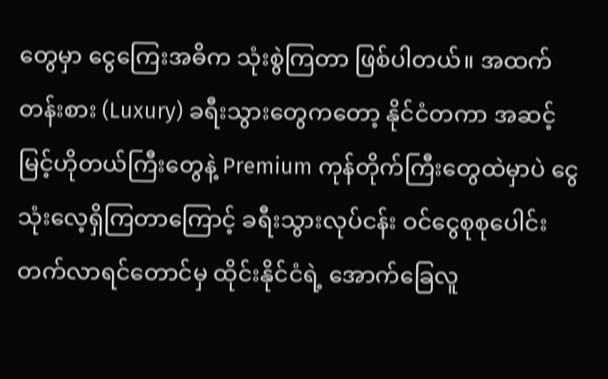တွေမှာ ငွေကြေးအဓိက သုံးစွဲကြတာ ဖြစ်ပါတယ်။ အထက်တန်းစား (Luxury) ခရီးသွားတွေကတော့ နိုင်ငံတကာ အဆင့်မြင့်ဟိုတယ်ကြီးတွေနဲ့ Premium ကုန်တိုက်ကြီးတွေထဲမှာပဲ ငွေသုံးလေ့ရှိကြတာကြောင့် ခရီးသွားလုပ်ငန်း ဝင်ငွေစုစုပေါင်း တက်လာရင်တောင်မှ ထိုင်းနိုင်ငံရဲ့ အောက်ခြေလူ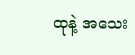ထုနဲ့ အသေး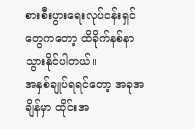စားစီးပွားရေးလုပ်ငန်းရှင်တွေကတော့ ထိခိုက်နစ်နာသွားနိုင်ပါတယ်။
အနှစ်ချုပ်ရရင်တော့ အခုအချိန်မှာ ထိုင်းအ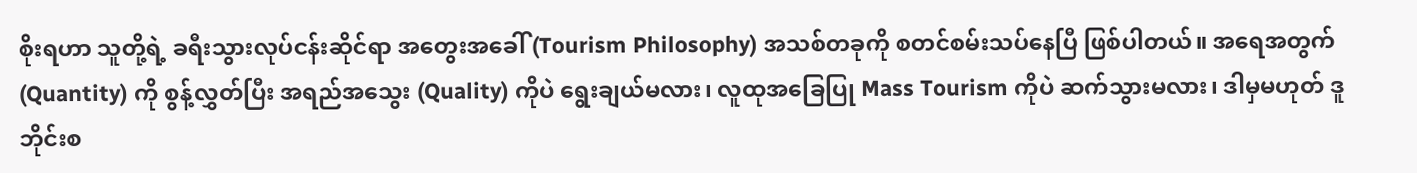စိုးရဟာ သူတို့ရဲ့ ခရီးသွားလုပ်ငန်းဆိုင်ရာ အတွေးအခေါ် (Tourism Philosophy) အသစ်တခုကို စတင်စမ်းသပ်နေပြီ ဖြစ်ပါတယ်။ အရေအတွက် (Quantity) ကို စွန့်လွှတ်ပြီး အရည်အသွေး (Quality) ကိုပဲ ရွေးချယ်မလား၊ လူထုအခြေပြု Mass Tourism ကိုပဲ ဆက်သွားမလား၊ ဒါမှမဟုတ် ဒူဘိုင်းစ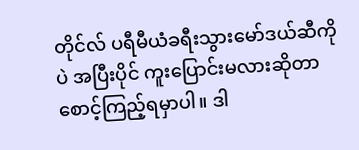တိုင်လ် ပရီမီယံခရီးသွားမော်ဒယ်ဆီကိုပဲ အပြီးပိုင် ကူးပြောင်းမလားဆိုတာ စောင့်ကြည့်ရမှာပါ။ ဒါ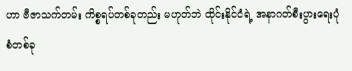ဟာ ဗီဇာသက်တမ်း ကိစ္စရပ်တစ်ခုတည်း မဟုတ်ဘဲ ထိုင်းနိုင်ငံရဲ့ အနာဂတ်စီးပွားရေးပုံစံတစ်ခု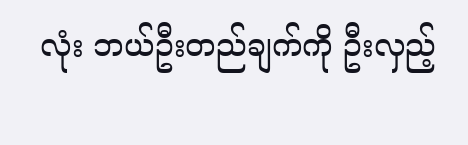လုံး ဘယ်ဦးတည်ချက်ကို ဦးလှည့်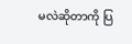မလဲဆိုတာကို ပြ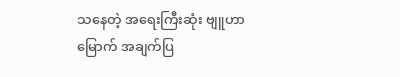သနေတဲ့ အရေးကြီးဆုံး ဗျူဟာမြောက် အချက်ပြ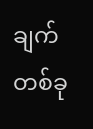ချက်တစ်ခု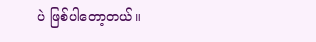ပဲ ဖြစ်ပါတော့တယ်။